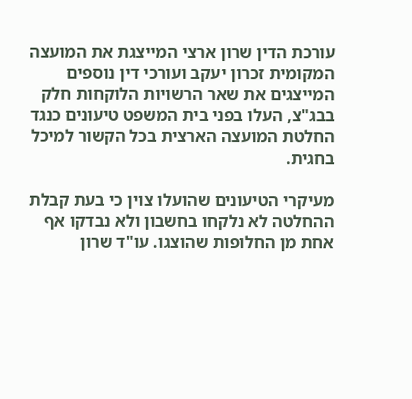עורכת הדין שרון ארצי המייצגת את המועצה המקומית זכרון יעקב ועורכי דין נוספים המייצגים את שאר הרשויות הלוקחות חלק בבג"צ, העלו בפני בית המשפט טיעונים כנגד החלטת המועצה הארצית בכל הקשור למיכל בחגית.

מעיקרי הטיעונים שהועלו צוין כי בעת קבלת ההחלטה לא נלקחו בחשבון ולא נבדקו אף אחת מן החלופות שהוצגו. עו"ד שרון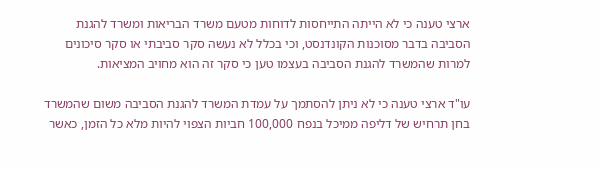ארצי טענה כי לא הייתה התייחסות לדוחות מטעם משרד הבריאות ומשרד להגנת הסביבה בדבר מסוכנות הקונדנסט, וכי בכלל לא נעשה סקר סביבתי או סקר סיכונים למרות שהמשרד להגנת הסביבה בעצמו טען כי סקר זה הוא מחויב המציאות.

עו"ד ארצי טענה כי לא ניתן להסתמך על עמדת המשרד להגנת הסביבה משום שהמשרד בחן תרחיש של דליפה ממיכל בנפח 100,000 חביות הצפוי להיות מלא כל הזמן, כאשר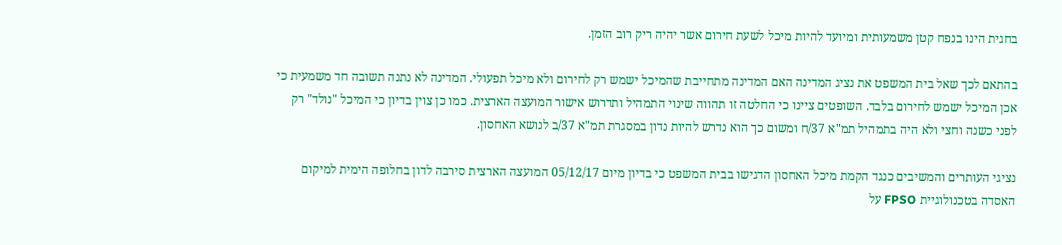בחגית הינו בנפח קטן משמעותית ומיועד להיות מיכל לשעת חירום אשר יהיה ריק רוב הזמן.

בהתאם לכך שאל בית המשפט את נציג המדינה האם המדינה מתחייבת שהמיכל ישמש רק לחירום ולא מיכל תפעולי. המדינה לא נתנה תשובה חד משמעית כי אכן המיכל ישמש לחירום בלבד. השופטים ציינו כי החלטה זו תהווה שינוי התמהיל ותדרוש אישור המועצה הארצית. כמו כן צוין בדיון כי המיכל "נולד" רק לפני כשנה וחצי ולא היה בתמהיל תמ"א 37/ח ומשום כך הוא נדרש להיות נדון במסגרת תמ"א 37/ב לנושא האחסון.

נציגי העותרים והמשיבים כנגד הקמת מיכל האחסון הדגישו בבית המשפט כי בדיון מיום 05/12/17 המועצה הארצית סירבה לדון בחלופה הימית למיקום האסדה בטכנולוגיית FPSO על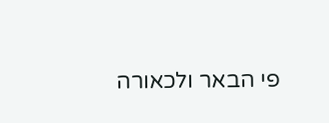פי הבאר ולכאורה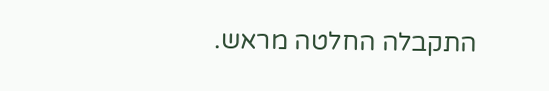התקבלה החלטה מראש.